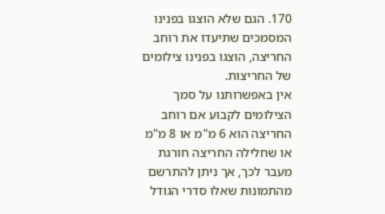170. הגם שלא הוצגו בפנינו המסמכים שתיעדו את רוחב החריצה, הוצגו בפנינו צילומים של החריצות.
אין באפשרותנו על סמך הצילומים לקבוע אם רוחב החריצה הוא 6 מ"מ או 8 מ"מ או שחלילה החריצה חורגת מעבר לכך, אך ניתן להתרשם מהתמונות שאלו סדרי הגודל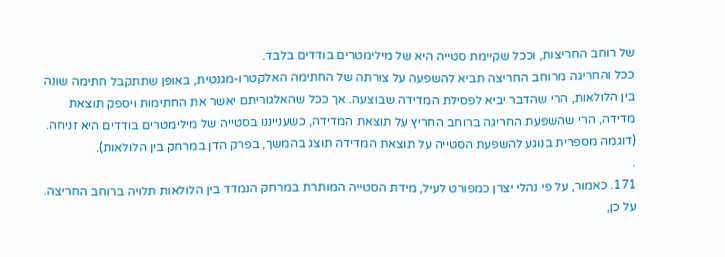של רוחב החריצות, וככל שקיימת סטייה היא של מילימטרים בודדים בלבד.
ככל והחריגה מרוחב החריצה תביא להשפעה על צורתה של החתימה האלקטרו-מגנטית, באופן שתתקבל חתימה שונה בין הלולאות, הרי שהדבר יביא לפסילת המדידה שבוצעה. אך ככל שהאלגוריתם יאשר את החתימות ויספק תוצאת מדידה, הרי שהשפעת החריגה ברוחב החריץ על תוצאת המדידה, כשענייננו בסטייה של מילימטרים בודדים היא זניחה. (דוגמה מספרית בנוגע להשפעת הסטייה על תוצאת המדידה תוצג בהמשך, בפרק הדן במרחק בין הלולאות).
.
171. כאמור, על פי נהלי יצרן כמפורט לעיל, מידת הסטייה המותרת במרחק הנמדד בין הלולאות תלויה ברוחב החריצה.
על כן,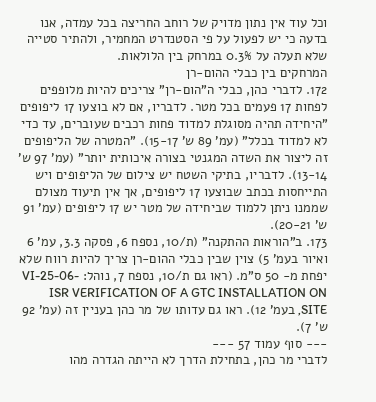וכל עוד אין נתון מדויק של רוחב החריצה בכל עמדה, אנו בדעה כי יש לפעול על פי הסטנדרט המחמיר, ולהתיר סטייה שלא תעלה על 0.3% במרחק בין הלולאות.
המרחקים בין כבלי ההום-רן
172. לדברי כהן, כבלי ה"הום-רן" צריכים להיות מלופפים לפחות 17 פעמים בכל מטר. לדבריו, אם לא בוצעו 17 ליפופים "היחידה תהיה מסוגלת למדוד פחות רכבים שעוברים, עד כדי לא למדוד בכלל" (עמ' 89 ש' 15-17). "המטרה של הליפופים זה ליצור את השדה המגנטי בצורה איכותית יותר" (עמ' 97 ש' 13-14). לדבריו, בתיקי השטח יש צילום של הליפופים ויש התייחסות בכתב שבוצעו 17 ליפופים, אך אין תיעוד מצולם שממנו ניתן ללמוד שביחידה של מטר יש 17 ליפופים (עמ' 91 ש' 20-21).
173. ב"הוראות ההתקנה" (ת/10, נספח 6, פסקה 3.3, עמ' 6 ואיור בעמ' 5) צוין שבין כבלי ההום-רן צריך להיות רווח שלא יפחת מ- 50 ס"מ. (ראו גם ת/10, נספח 7, נוהל: VI-25-06-ISR VERIFICATION OF A GTC INSTALLATION ON SITE, בעמ' 12). ראו גם עדותו של מר כהן בעניין זה (עמ' 92 ש' 7).
--- סוף עמוד 57 ---
לדברי מר כהן, בתחילת הדרך לא הייתה הגדרה מהו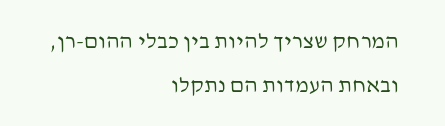המרחק שצריך להיות בין כבלי ההום-רן, ובאחת העמדות הם נתקלו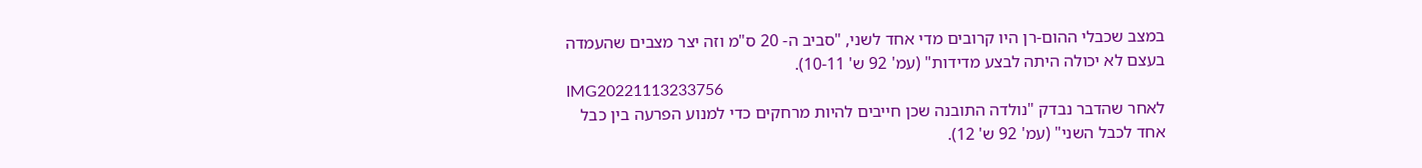במצב שכבלי ההום-רן היו קרובים מדי אחד לשני, "סביב ה- 20 ס"מ וזה יצר מצבים שהעמדה בעצם לא יכולה היתה לבצע מדידות" (עמ' 92 ש' 10-11).
IMG20221113233756
לאחר שהדבר נבדק "נולדה התובנה שכן חייבים להיות מרחקים כדי למנוע הפרעה בין כבל אחד לכבל השני" (עמ' 92 ש' 12).